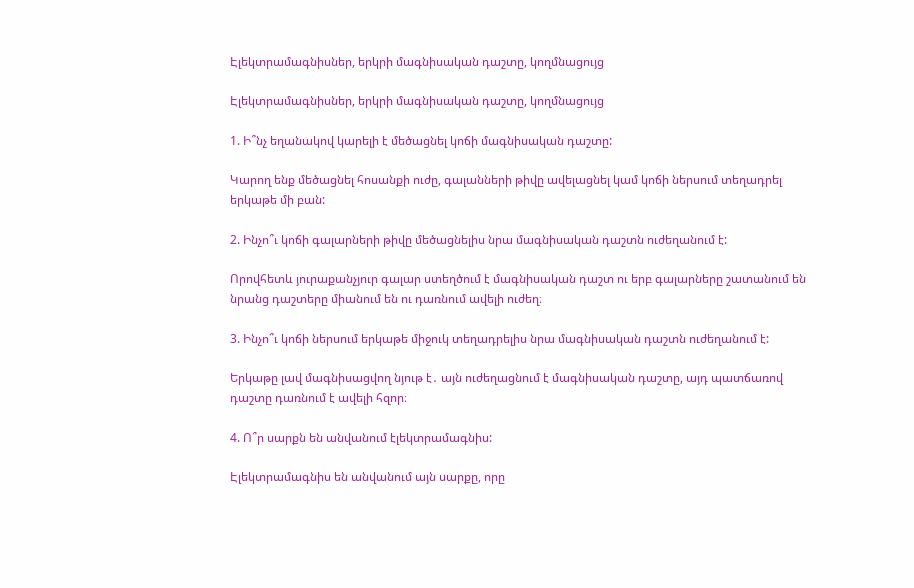Էլեկտրամագնիսներ, երկրի մագնիսական դաշտը, կողմնացույց

Էլեկտրամագնիսներ, երկրի մագնիսական դաշտը, կողմնացույց

1. Ի՞նչ եղանակով կարելի է մեծացնել կոճի մագնիսական դաշտը:

Կարող ենք մեծացնել հոսանքի ուժը, գալանների թիվը ավելացնել կամ կոճի ներսում տեղադրել երկաթե մի բան:

2. Ինչո՞ւ կոճի գալարների թիվը մեծացնելիս նրա մագնիսական դաշտն ուժեղանում է:

Որովհետև յուրաքանչյուր գալար ստեղծում է մագնիսական դաշտ ու երբ գալարները շատանում են նրանց դաշտերը միանում են ու դառնում ավելի ուժեղ։

3. Ինչո՞ւ կոճի ներսում երկաթե միջուկ տեղադրելիս նրա մագնիսական դաշտն ուժեղանում է:

Երկաթը լավ մագնիսացվող նյութ է․ այն ուժեղացնում է մագնիսական դաշտը, այդ պատճառով դաշտը դառնում է ավելի հզոր։

4. Ո՞ր սարքն են անվանում էլեկտրամագնիս:

Էլեկտրամագնիս են անվանում այն սարքը, որը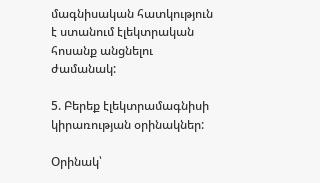մագնիսական հատկություն է ստանում էլեկտրական հոսանք անցնելու ժամանակ:

5. Բերեք էլեկտրամագնիսի կիրառության օրինակներ:

Օրինակ՝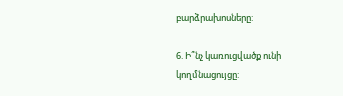բարձրախոսները:

6. Ի՞նչ կառուցվածք ունի կողմնացույցը: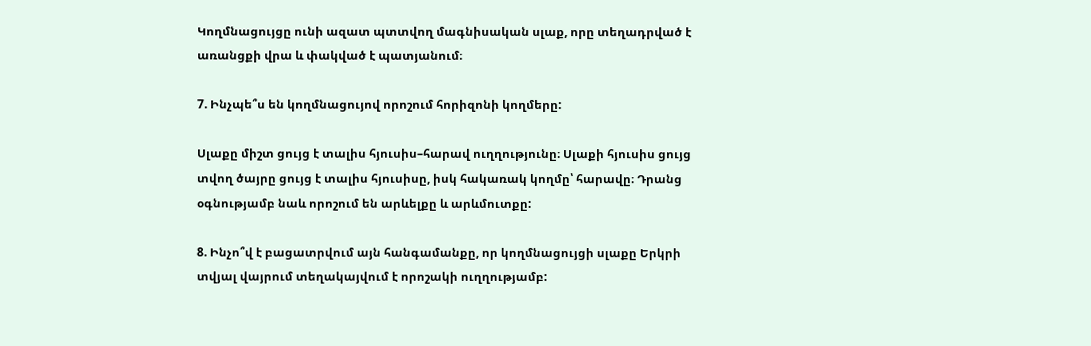Կողմնացույցը ունի ազատ պտտվող մագնիսական սլաք, որը տեղադրված է առանցքի վրա և փակված է պատյանում։

7. Ինչպե՞ս են կողմնացույով որոշում հորիզոնի կողմերը:

Սլաքը միշտ ցույց է տալիս հյուսիս–հարավ ուղղությունը։ Սլաքի հյուսիս ցույց տվող ծայրը ցույց է տալիս հյուսիսը, իսկ հակառակ կողմը՝ հարավը։ Դրանց օգնությամբ նաև որոշում են արևելքը և արևմուտքը:

8. Ինչո՞վ է բացատրվում այն հանգամանքը, որ կողմնացույցի սլաքը Երկրի տվյալ վայրում տեղակայվում է որոշակի ուղղությամբ: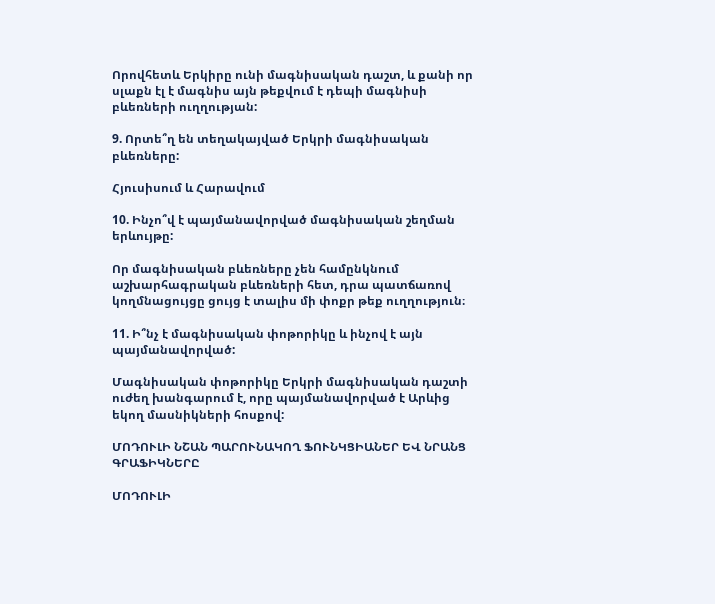Որովհետև Երկիրը ունի մագնիսական դաշտ, և քանի որ սլաքն էլ է մագնիս այն թեքվում է դեպի մագնիսի բևեռների ուղղության:

9. Որտե՞ղ են տեղակայված Երկրի մագնիսական բևեռները:

Հյուսիսում և Հարավում

10. Ինչո՞վ է պայմանավորված մագնիսական շեղման երևույթը:

Որ մագնիսական բևեռները չեն համընկնում աշխարհագրական բևեռների հետ, դրա պատճառով կողմնացույցը ցույց է տալիս մի փոքր թեք ուղղություն։

11. Ի՞նչ է մագնիսական փոթորիկը և ինչով է այն պայմանավորված:

Մագնիսական փոթորիկը Երկրի մագնիսական դաշտի ուժեղ խանգարում է, որը պայմանավորված է Արևից եկող մասնիկների հոսքով:

ՄՈԴՈՒԼԻ ՆՇԱՆ ՊԱՐՈՒՆԱԿՈՂ ՖՈՒՆԿՑԻԱՆԵՐ ԵՎ ՆՐԱՆՑ ԳՐԱՖԻԿՆԵՐԸ

ՄՈԴՈՒԼԻ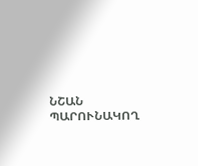ՆՇԱՆ ՊԱՐՈՒՆԱԿՈՂ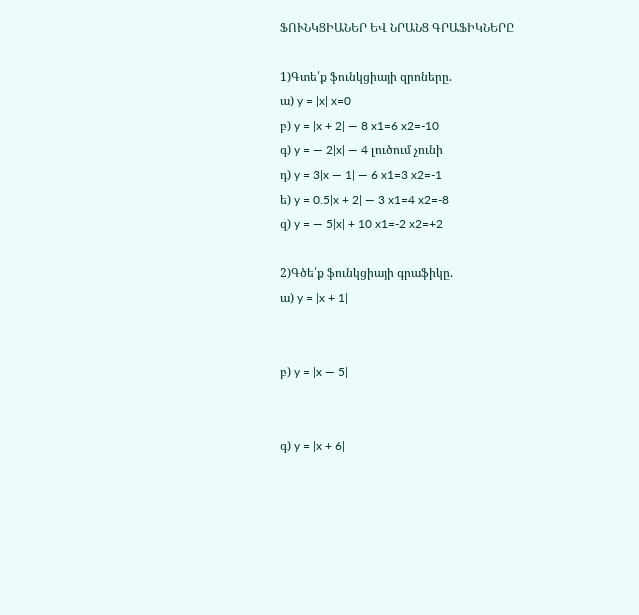ՖՈՒՆԿՑԻԱՆԵՐ ԵՎ ՆՐԱՆՑ ԳՐԱՖԻԿՆԵՐԸ

1)Գտե՛ք ֆունկցիայի զրոները.
ա) y = |x| x=0
բ) y = |x + 2| — 8 x1=6 x2=-10
գ) y = — 2|x| — 4 լուծում չունի
դ) y = 3|x — 1| — 6 x1=3 x2=-1
ե) y = 0.5|x + 2| — 3 x1=4 x2=-8
զ) y = — 5|x| + 10 x1=-2 x2=+2

2)Գծե՛ք ֆունկցիայի գրաֆիկը.
ա) y = |x + 1|


բ) y = |x — 5|


գ) y = |x + 6|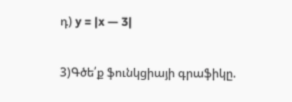դ) y = |x — 3|

3)Գծե՛ք ֆունկցիայի գրաֆիկը.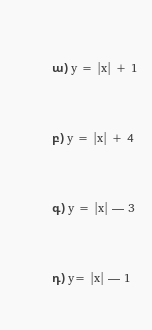ա) y = |x| + 1


բ) y = |x| + 4


գ) y = |x| — 3


դ) y= |x| — 1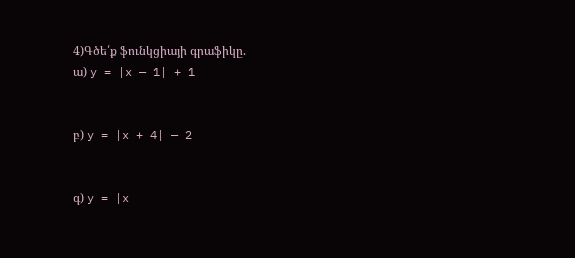4)Գծե՛ք ֆունկցիայի գրաֆիկը.
ա) y = |x — 1| + 1


բ) y = |x + 4| — 2


գ) y = |x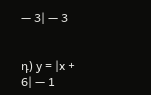— 3| — 3


դ) y = |x + 6| — 1